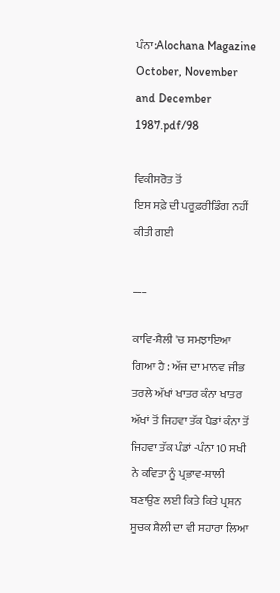ਪੰਨਾ:Alochana Magazine October, November and December 1987.pdf/98

ਵਿਕੀਸਰੋਤ ਤੋਂ
ਇਸ ਸਫ਼ੇ ਦੀ ਪਰੂਫ਼ਰੀਡਿੰਗ ਨਹੀਂ ਕੀਤੀ ਗਈ

___

ਕਾਵਿ-ਸ਼ੈਲੀ 'ਚ ਸਮਝਾਇਆ ਗਿਆ ਹੈ : ਅੱਜ ਦਾ ਮਾਨਵ ਜੀਭ ਤਰਲੇ ਅੱਖਾਂ ਖਾਤਰ ਕੰਨਾ ਖਾਤਰ ਅੱਖਾਂ ਤੋਂ ਜਿਹਵਾ ਤੱਕ ਪੈਡਾਂ ਕੰਨਾ ਤੋਂ ਜਿਹਵਾ ਤੱਕ ਪੰਡਾਂ -ਪੰਨਾ 10 ਸਖੀ ਨੇ ਕਵਿਤਾ ਨੂੰ ਪ੍ਰਭਾਵ-ਸ਼ਾਲੀ ਬਣਾਉਣ ਲਈ ਕਿਤੇ ਕਿਤੇ ਪ੍ਰਸ਼ਨ ਸੂਚਕ ਸ਼ੈਲੀ ਦਾ ਵੀ ਸਹਾਰਾ ਲਿਆ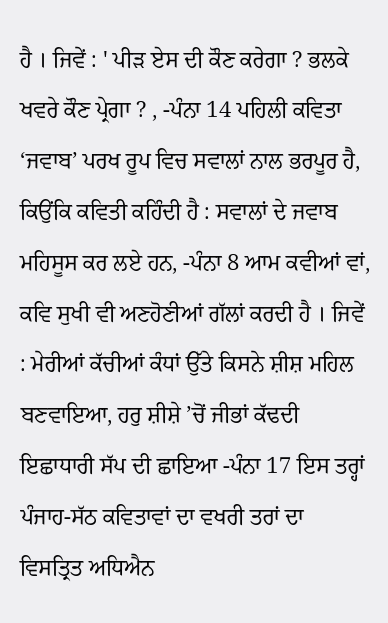ਹੈ । ਜਿਵੇਂ : ' ਪੀੜ ਏਸ ਦੀ ਕੌਣ ਕਰੇਗਾ ? ਭਲਕੇ ਖਵਰੇ ਕੌਣ ਪ੍ਰੇਗਾ ? , -ਪੰਨਾ 14 ਪਹਿਲੀ ਕਵਿਤਾ ‘ਜਵਾਬ’ ਪਰਖ ਰੂਪ ਵਿਚ ਸਵਾਲਾਂ ਨਾਲ ਭਰਪੂਰ ਹੈ, ਕਿਉਂਕਿ ਕਵਿਤੀ ਕਹਿੰਦੀ ਹੈ : ਸਵਾਲਾਂ ਦੇ ਜਵਾਬ ਮਹਿਸੂਸ ਕਰ ਲਏ ਹਨ, -ਪੰਨਾ 8 ਆਮ ਕਵੀਆਂ ਵਾਂ, ਕਵਿ ਸੁਖੀ ਵੀ ਅਣਹੋਣੀਆਂ ਗੱਲਾਂ ਕਰਦੀ ਹੈ । ਜਿਵੇਂ : ਮੇਰੀਆਂ ਕੱਚੀਆਂ ਕੰਧਾਂ ਉੱਤੇ ਕਿਸਨੇ ਸ਼ੀਸ਼ ਮਹਿਲ ਬਣਵਾਇਆ, ਹਰੁ ਸ਼ੀਸ਼ੇ ’ਚੋਂ ਜੀਭਾਂ ਕੱਢਦੀ ਇਛਾਧਾਰੀ ਸੱਪ ਦੀ ਛਾਇਆ -ਪੰਨਾ 17 ਇਸ ਤਰ੍ਹਾਂ ਪੰਜਾਹ-ਸੱਠ ਕਵਿਤਾਵਾਂ ਦਾ ਵਖਰੀ ਤਰਾਂ ਦਾ ਵਿਸਤ੍ਰਿਤ ਅਧਿਐਨ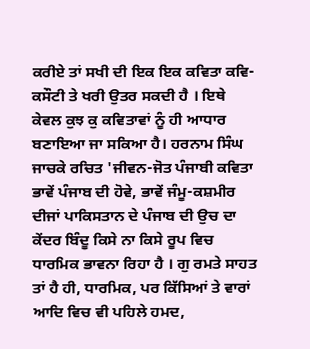ਕਰੀਏ ਤਾਂ ਸਖੀ ਦੀ ਇਕ ਇਕ ਕਵਿਤਾ ਕਵਿ-ਕਸੌਟੀ ਤੇ ਖਰੀ ਉਤਰ ਸਕਦੀ ਹੈ । ਇਥੇ ਕੇਵਲ ਕੁਝ ਕੁ ਕਵਿਤਾਵਾਂ ਨੂੰ ਹੀ ਆਧਾਰ ਬਣਾਇਆ ਜਾ ਸਕਿਆ ਹੈ। ਹਰਨਾਮ ਸਿੰਘ ਜਾਚਕੇ ਰਚਿਤ 'ਜੀਵਨ-ਜੋਤ ਪੰਜਾਬੀ ਕਵਿਤਾ ਭਾਵੇਂ ਪੰਜਾਬ ਦੀ ਹੋਵੇ, ਭਾਵੇਂ ਜੰਮੂ-ਕਸ਼ਮੀਰ ਦੀਜਾਂ ਪਾਕਿਸਤਾਨ ਦੇ ਪੰਜਾਬ ਦੀ ਉਚ ਦਾ ਕੇਂਦਰ ਬਿੰਦੂ ਕਿਸੇ ਨਾ ਕਿਸੇ ਰੂਪ ਵਿਚ ਧਾਰਮਿਕ ਭਾਵਨਾ ਰਿਹਾ ਹੈ । ਗੁ ਰਮਤੇ ਸਾਹਤ ਤਾਂ ਹੈ ਹੀ, ਧਾਰਮਿਕ, ਪਰ ਕਿੱਸਿਆਂ ਤੇ ਵਾਰਾਂ ਆਦਿ ਵਿਚ ਵੀ ਪਹਿਲੇ ਹਮਦ,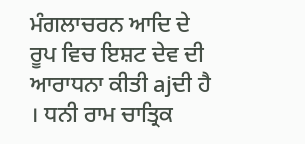ਮੰਗਲਾਚਰਨ ਆਦਿ ਦੇ ਰੂਪ ਵਿਚ ਇਸ਼ਟ ਦੇਵ ਦੀ ਆਰਾਧਨਾ ਕੀਤੀ ajਦੀ ਹੈ । ਧਨੀ ਰਾਮ ਚਾਤ੍ਰਿਕ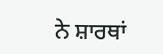ਨੇ ਸ਼ਾਰਥਾਂ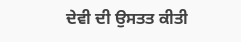ਦੇਵੀ ਦੀ ਉਸਤਤ ਕੀਤੀ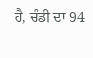ਹੈ, ਚੰਡੀ ਦਾ 94